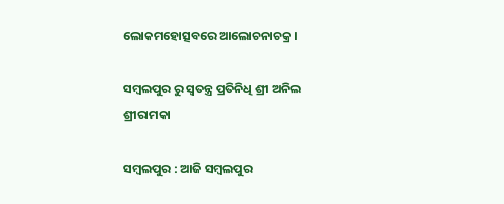ଲୋକମହୋତ୍ସବରେ ଆଲୋଚନାଚକ୍ର ।

ସମ୍ବଲପୁର ରୁ ସ୍ୱତନ୍ତ୍ର ପ୍ରତିନିଧି ଶ୍ରୀ ଅନିଲ ଶ୍ରୀରାମକା

ସମ୍ବଲପୁର : ଆଜି ସମ୍ବଲପୁର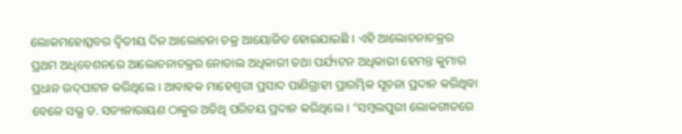ଲୋକମହୋତ୍ସବର ଦ୍ୱିତୀୟ ଦିନ ଆଲୋଚନା ଚକ୍ର ଆୟୋଜିତ ହୋଇଯାଇଛି । ଏହି ଆଲୋଚନାଚକ୍ରର ପ୍ରଥମ ଅଧିବେଶନରେ ଆଲୋଚନାଚକ୍ରର ନୋଡାଲ ଅଧିକାରୀ ତଥା ପର୍ଯ୍ୟଟନ ଅଧିକାରୀ ହେମନ୍ତ କୁମାର ପ୍ରଧାନ ଉଦ୍‌ଘାଟନ କରିଥିଲେ । ଆବାହକ ମାହେଶ୍ୱରୀ ପ୍ରସାଦ ପାଣିଗ୍ରାହୀ ପ୍ରାରମ୍ଭିକ ସୂଚନା ପ୍ରଦାନ କରିଥିବା ବେଳେ ସଭ୍ଯ ଡ. ସତ୍ୟନାରାୟଣ ଠାକୁର ଅତିଥି ପରିଚୟ ପ୍ରଦାନ କରିଥିଲେ । “ସମ୍ବଲପୁରୀ ଲୋକଗୀତରେ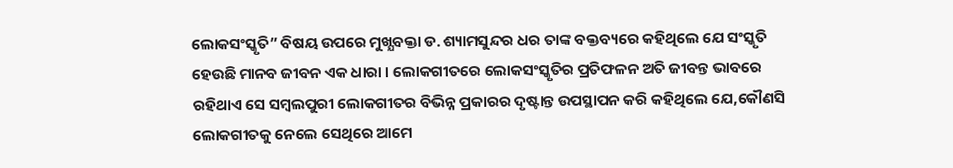ଲୋକସଂସ୍କୃତି” ବିଷୟ ଉପରେ ମୁଖ୍ଯବକ୍ତା ଡ. ଶ୍ୟାମସୁନ୍ଦର ଧର ତାଙ୍କ ବକ୍ତବ୍ୟରେ କହିଥିଲେ ଯେ ସଂସ୍କୃତି ହେଉଛି ମାନବ ଜୀବନ ଏକ ଧାରା । ଲୋକଗୀତରେ ଲୋକସଂସ୍କୃତିର ପ୍ରତିଫଳନ ଅତି ଜୀବନ୍ତ ଭାବରେ ରହିଥାଏ ସେ ସମ୍ବଲପୁରୀ ଲୋକଗୀତର ବିଭିନ୍ନ ପ୍ରକାରର ଦୃଷ୍ଟାନ୍ତ ଉପସ୍ଥାପନ କରି କହିଥିଲେ ଯେ,କୌଣସି ଲୋକଗୀତକୁ ନେଲେ ସେଥିରେ ଆମେ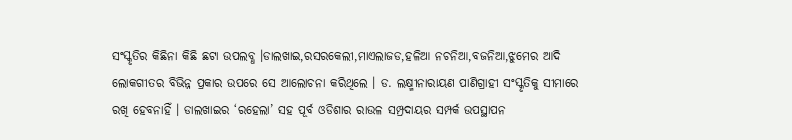ସଂସ୍କୃତିର କିଛିନା କିଛି ଛଟା ଉପଲବ୍ଧ ।ଡାଲଖାଇ,ରସରକେଲୀ,ମାଏଲାଜଡ,ହଳିଆ ନଚନିଆ,ବଜନିଆ,ଝୁମେର ଆଦି ଲୋକଗୀତର ବିଭିନ୍ନ ପ୍ରକାର ଉପରେ ସେ ଆଲୋଚନା କରିଥିଲେ । ଡ. ଲକ୍ଷ୍ମୀନାରାୟଣ ପାଣିଗ୍ରାହୀ ସଂସ୍କୃତିକୁ ସୀମାରେ ରଖି ହେବନାହିଁ । ଡାଲଖାଇର ‘ରହେଲା’ ସହ ପୂର୍ବ ଓଡିଶାର ରାଉଳ ସମ୍ପ୍ରଦାୟର ସମ୍ପର୍କ ଉପସ୍ଥାପନ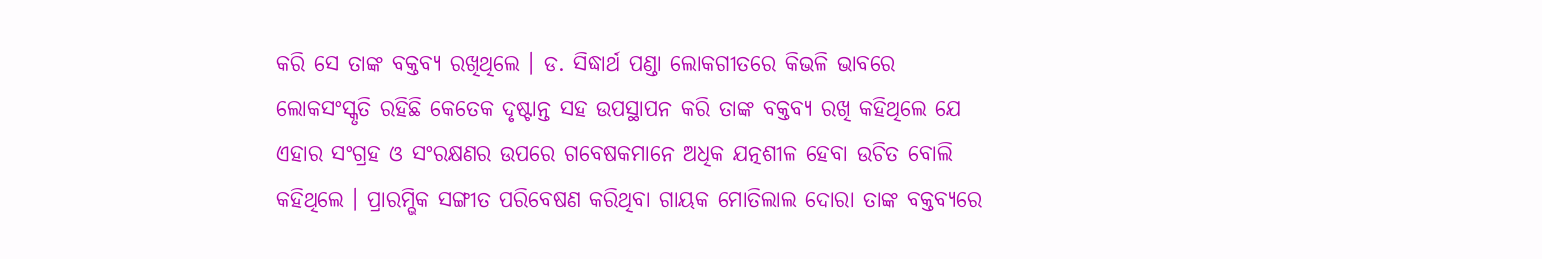କରି ସେ ତାଙ୍କ ବକ୍ତବ୍ୟ ରଖିଥିଲେ । ଡ. ସିଦ୍ଧାର୍ଥ ପଣ୍ଡା ଲୋକଗୀତରେ କିଭଳି ଭାବରେ ଲୋକସଂସ୍କୃତି ରହିଛି କେତେକ ଦୃଷ୍ଟାନ୍ତ ସହ ଉପସ୍ଥାପନ କରି ତାଙ୍କ ବକ୍ତବ୍ୟ ରଖି କହିଥିଲେ ଯେ ଏହାର ସଂଗ୍ରହ ଓ ସଂରକ୍ଷଣର ଉପରେ ଗବେଷକମାନେ ଅଧିକ ଯତ୍ନଶୀଳ ହେବା ଉଚିତ ବୋଲି କହିଥିଲେ । ପ୍ରାରମ୍ଭିକ ସଙ୍ଗୀତ ପରିବେଷଣ କରିଥିବା ଗାୟକ ମୋତିଲାଲ ଦୋରା ତାଙ୍କ ବକ୍ତବ୍ୟରେ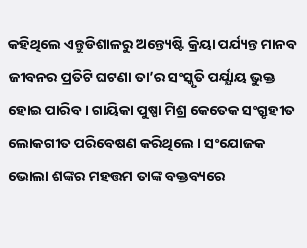କହିଥିଲେ ଏନ୍ତୁଡିଶାଳରୁ ଅନ୍ତ୍ୟେଷ୍ଟି କ୍ରିୟା ପର୍ଯ୍ୟନ୍ତ ମାନବ ଜୀବନର ପ୍ରତିଟି ଘଟଣା ତା’ର ସଂସ୍କୃତି ପର୍ଯ୍ଯାୟ ଭୁକ୍ତ ହୋଇ ପାରିବ । ଗାୟିକା ପୁଷ୍ପା ମିଶ୍ର କେତେକ ସଂଗ୍ରୃହୀତ ଲୋକଗୀତ ପରିବେଷଣ କରିଥିଲେ । ସଂଯୋଜକ ଭୋଲା ଶଙ୍କର ମହତ୍ତମ ତାଙ୍କ ବକ୍ତବ୍ୟରେ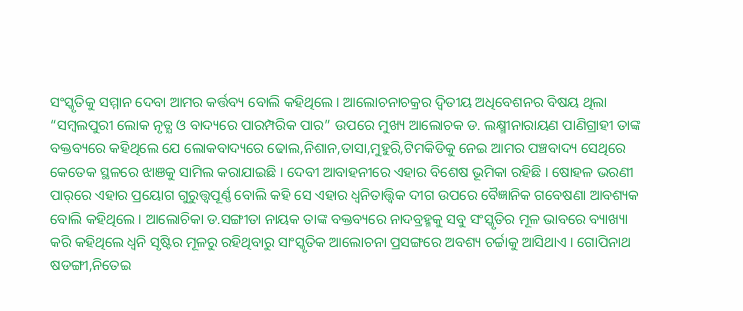ସଂସ୍କୃତିକୁ ସମ୍ମାନ ଦେବା ଆମର କର୍ତ୍ତବ୍ୟ ବୋଲି କହିଥିଲେ । ଆଲୋଚନାଚକ୍ରର ଦ୍ୱିତୀୟ ଅଧିବେଶନର ବିଷୟ ଥିଲା “ସମ୍ବଲପୁରୀ ଲୋକ ନୃତ୍ଯ ଓ ବାଦ୍ୟରେ ପାରମ୍ପରିକ ପାର” ଉପରେ ମୁଖ୍ୟ ଆଲୋଚକ ଡ. ଲକ୍ଷ୍ମୀନାରାୟଣ ପାଣିଗ୍ରାହୀ ତାଙ୍କ ବକ୍ତବ୍ୟରେ କହିଥିଲେ ଯେ ଲୋକବାଦ୍ୟରେ ଢୋଲ,ନିଶାନ,ତାସା,ମୁହୁରି,ଟିମକିଡିକୁ ନେଇ ଆମର ପଞ୍ଚବାଦ୍ୟ ସେଥିରେ କେତେକ ସ୍ଥଳରେ ଝାଞକୁ ସାମିଲ କରାଯାଇଛି । ଦେବୀ ଆବାହନୀରେ ଏହାର ବିଶେଷ ଭୂମିକା ରହିଛି । ଷୋହଳ ଭରଣୀ ପାର୍‌ରେ ଏହାର ପ୍ରୟୋଗ ଗୁରୁତ୍ତ୍ବପୂର୍ଣ୍ଣ ବୋଲି କହି ସେ ଏହାର ଧ୍ୱନିତାତ୍ତ୍ୱିକ ଦୀଗ ଉପରେ ବୈଜ୍ଞାନିକ ଗବେଷଣା ଆବଶ୍ୟକ ବୋଲି କହିଥିଲେ । ଆଲୋଚିକା ଡ.ସଙ୍ଗୀତା ନାୟକ ତାଙ୍କ ବକ୍ତବ୍ୟରେ ନାଦବ୍ରହ୍ମକୁ ସବୁ ସଂସ୍କୃତିର ମୂଳ ଭାବରେ ବ୍ୟାଖ୍ୟା କରି କହିଥିଲେ ଧ୍ୱନି ସୃଷ୍ଟିର ମୂଳରୁ ରହିଥିବାରୁ ସାଂସ୍କୃତିକ ଆଲୋଚନା ପ୍ରସଙ୍ଗରେ ଅବଶ୍ୟ ଚର୍ଚ୍ଚାକୁ ଆସିଥାଏ । ଗୋପିନାଥ ଷଡଙ୍ଗୀ,ନିତେଇ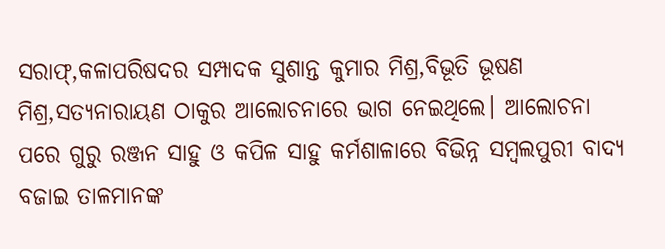ସରାଫ୍‌,କଳାପରିଷଦର ସମ୍ପାଦକ ସୁଶାନ୍ତ କୁମାର ମିଶ୍ର,ବିଭୂତି ଭୂଷଣ ମିଶ୍ର,ସତ୍ୟନାରାୟଣ ଠାକୁର ଆଲୋଚନାରେ ଭାଗ ନେଇଥିଲେ। ଆଲୋଚନା ପରେ ଗୁରୁ ରଞ୍ଜନ ସାହୁ ଓ କପିଳ ସାହୁ କର୍ମଶାଳାରେ ବିଭିନ୍ନ ସମ୍ବଲପୁରୀ ବାଦ୍ୟ ବଜାଇ ତାଳମାନଙ୍କ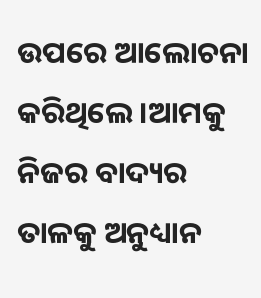ଉପରେ ଆଲୋଚନା କରିଥିଲେ ।ଆମକୁ ନିଜର ବାଦ୍ୟର ତାଳକୁ ଅନୁଧ୍ୟାନ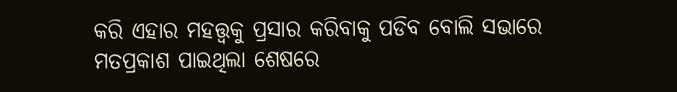କରି ଏହାର ମହତ୍ତ୍ୱକୁ ପ୍ରସାର କରିବାକୁ ପଡିବ ବୋଲି ସଭାରେ ମତପ୍ରକାଶ ପାଇଥିଲା ଶେଷରେ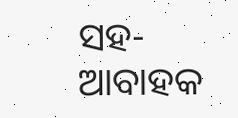ସହ-ଆବାହକ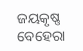ଜୟକୃଷ୍ଣ ବେହେରା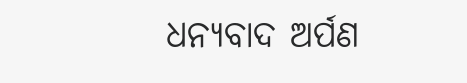ଧନ୍ୟବାଦ ଅର୍ପଣ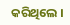କରିଥିଲେ ।